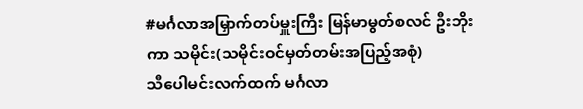#မင်္ဂလာအမြှာက်တပ်မှူးကြီး မြန်မာမွတ်စလင် ဦးဘိုးကာ သမိုင်း(သမိုင်းဝင်မှတ်တမ်းအပြည့်အစုံ)
သီပေါမင်းလက်ထက် မင်္ဂလာ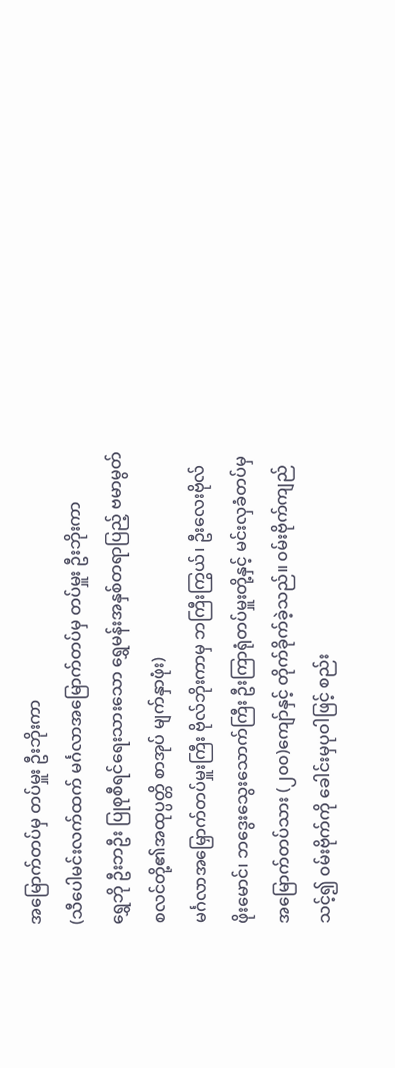အမြောက်တပ်မှ တပ်မှူး ဦးဘိုးကာ
(သီပေါမင်းလက်ထက် မင်္ဂလာအမြောက်တပ်မှ တပ်မှူး ဦးဘိုးကာ
ရွှေဘို ဦးဘဦး ပြုစုစီရင်ရေးသားသော ရွှေမန်းအနှစ်တရာပြည့် ဗမာမွတ်စလင်တို့၏အထုပ္ပတ္တိ စာအုပ် မျက်နှာဖုံး)
မင်္ဂလာအမြှောက်တပ်မှူးကြီး ဗိုလ်ဘိုးကာမှ ဘကြီးကြွယ်၊ ဦးလေးဗိုလ်ဖိုးမောင်၊ ဘဒွေးသွေးသောက်ကြီး ဦးကြာရုံတပ်မှူးတို့နှင့် မင်းလှခံတပ်မှ အမြောက်တပ်သား (၂၀၀)ကျော်နှင့် တိုက်ခိုက်ခဲ့သည်။ ၀မ်းဗိုက်ကျည်သင့်၍ ၀မ်းဗိုက်ကို ခေါင်းမှပုဝါဖြင့် စည်း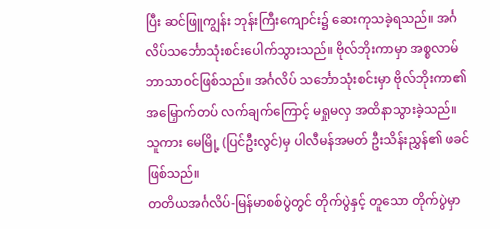ပြီး ဆင်ဖြူကျွန်း ဘုန်းကြီးကျောင်း၌ ဆေးကုသခဲ့ရသည်။ အင်္ဂလိပ်သင်္ဘောသုံးစင်းပေါက်သွားသည်။ ဗိုလ်ဘိုးကာမှာ အစ္စလာမ်ဘာသာဝင်ဖြစ်သည်။ အင်္ဂလိပ် သင်္ဘောသုံးစင်းမှာ ဗိုလ်ဘိုးကာ၏ အမြှောက်တပ် လက်ချက်ကြောင့် မရှုမလှ အထိနာသွားခဲ့သည်။ သူကား မေမြို့ (ပြင်ဦးလွင်)မှ ပါလီမန်အမတ် ဦးသိန်းညွှန်၏ ဖခင်ဖြစ်သည်။
တတိယအင်္ဂလိပ်-မြန်မာစစ်ပွဲတွင် တိုက်ပွဲနှင့် တူသော တိုက်ပွဲမှာ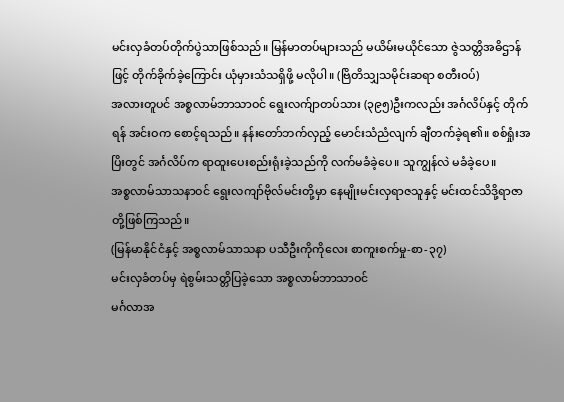မင်းလှခံတပ်တိုက်ပွဲသာဖြစ်သည်။ မြန်မာတပ်များသည် မယိမ်းမယိုင်သော ဇွဲသတ္တိအဓိဌာန်ဖြင့် တိုက်ခိုက်ခဲ့ကြောင်း ယုံမှားသံသရှိဖို့ မလိုပါ။ (ဗြိတိသျှသမိုင်းဆရာ စတီးဝပ်)
အလားတူပင် အစ္စလာမ်ဘာသာဝင် ရွေးလက်ျာတပ်သား (၃၉၅)ဦးကလည်း အင်္ဂလိပ်နှင့် တိုက်ရန် အင်းဝက စောင့်ရသည်။ နန်းတော်ဘက်လှည့် မောင်းသံညံလျက် ချီတက်ခဲ့ရ၏။ စစ်ရှုံးအပြိးတွင် အင်္ဂလိပ်က ရာထူးပေးစည်းရုံးခဲ့သည်ကို လက်မခံခဲ့ပေ။ သူကျွန်လဲ မခံခဲ့ပေ။
အစ္စလာမ်သာသနာဝင် ရွေးလကျာ်ဗိုလ်မင်းတို့မှာ နေမျိုးမင်းလှရာဇသူနှင့် မင်းထင်သိဒို့ရာဇာတို့ဖြစ်ကြသည်။
(မြန်မာနိုင်ငံနှင့် အစ္စလာမ်သာသနာ ပသီဦးကိုကိုလေး စာကူးစက်မှု-စာ-၃၇)
မင်းလှခံတပ်မှ ရဲစွမ်းသတ္တိပြခဲ့သော အစ္စလာမ်ဘာသာဝင်
မင်္ဂလာအ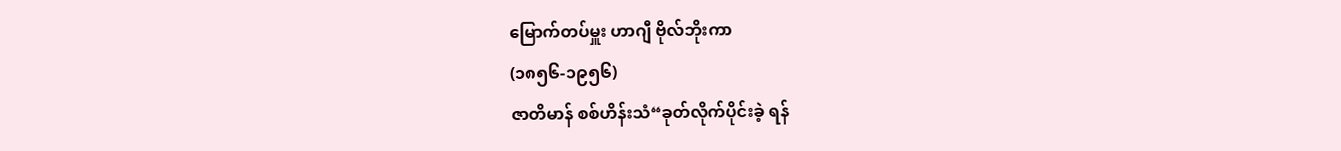မြောက်တပ်မှူး ဟာဂျီ ဗိုလ်ဘိုးကာ
(၁၈၅၆-၁၉၅၆)
ဇာတိမာန် စစ်ဟိန်းသံ“ခုတ်လိုက်ပိုင်းခဲ့ ရန်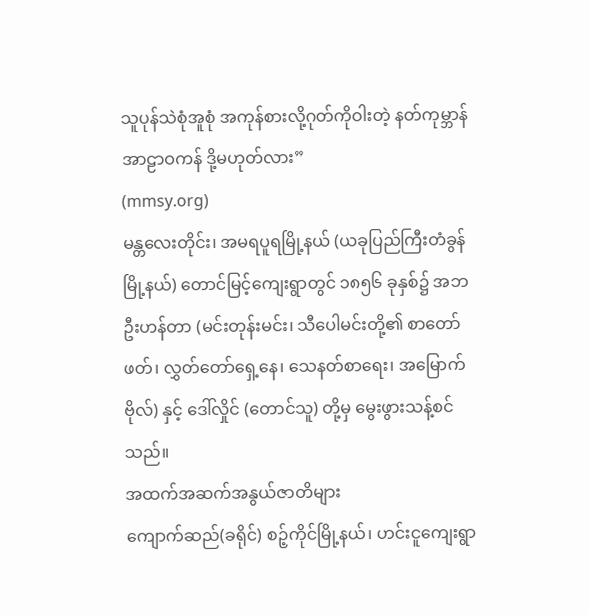သူပုန်သဲစုံအူစုံ အကုန်စားလို့ဂုတ်ကိုဝါးတဲ့ နတ်ကုမ္ဘာန်အာဠာဝကန် ဒို့မဟုတ်လား”
(mmsy.org)
မန္တလေးတိုင်း၊ အမရပူရမြို့နယ် (ယခုပြည်ကြီးတံခွန်မြို့နယ်) တောင်မြင့်ကျေးရွာတွင် ၁၈၅၆ ခုနှစ်၌ အဘ ဦးဟန်တာ (မင်းတုန်းမင်း၊ သီပေါမင်းတို့၏ စာတော်ဖတ်၊ လွှတ်တော်ရှေ့နေ၊ သေနတ်စာရေး၊ အမြောက်ဗိုလ်) နှင့် ဒေါ်လှိုင် (တောင်သူ) တို့မှ မွေးဖွားသန့်စင်သည်။
အထက်အဆက်အနွယ်ဇာတိများ
ကျောက်ဆည်(ခရိုင်) စဉ့်ကိုင်မြို့နယ်၊ ဟင်းငူကျေးရွာ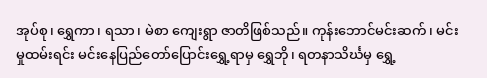အုပ်စု၊ ရွှေကာ၊ ရသာ၊ မဲစာ ကျေးရွာ ဇာတိဖြစ်သည်။ ကုန်းဘောင်မင်းဆက်၊ မင်းမှုထမ်းရင်း မင်းနေပြည်တော်ပြောင်းရွှေ့ရာမှ ရွှေဘို၊ ရတနာသိင်္ဃမှ ရွှေ့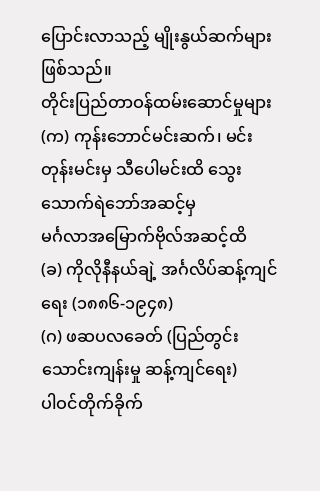ပြောင်းလာသည့် မျိုးနွယ်ဆက်များ ဖြစ်သည်။
တိုင်းပြည်တာဝန်ထမ်းဆောင်မှုများ
(က) ကုန်းဘောင်မင်းဆက်၊ မင်းတုန်းမင်းမှ သီပေါမင်းထိ သွေးသောက်ရဲဘော်အဆင့်မှ
မင်္ဂလာအမြောက်ဗိုလ်အဆင့်ထိ
(ခ) ကိုလိုနီနယ်ချဲ့ အင်္ဂလိပ်ဆန့်ကျင်ရေး (၁၈၈၆-၁၉၄၈)
(ဂ) ဖဆပလခေတ် (ပြည်တွင်းသောင်းကျန်းမှု ဆန့်ကျင်ရေး)
ပါဝင်တိုက်ခိုက်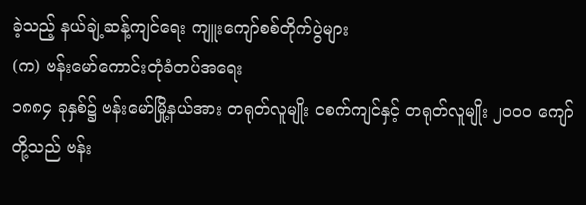ခဲ့သည့် နယ်ချဲ့ဆန့်ကျင်ရေး ကျူးကျော်စစ်တိုက်ပွဲများ
(က) ဗန်းမော်ကောင်းတုံခံတပ်အရေး
၁၈၈၄ ခုနှစ်၌ ဗန်းမော်မြို့နယ်အား တရုတ်လူမျိုး ငစက်ကျင်နှင့် တရုတ်လူမျိုး ၂၀၀၀ ကျော်တို့သည် ဗန်း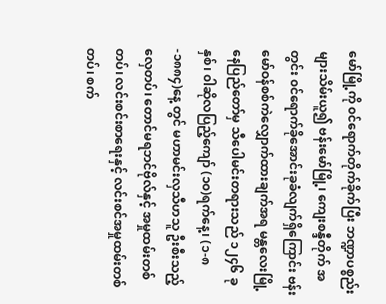မော်မြို့ကို ၀င်ရောက်တိုက်ခိုက်ပြီး ဘဏ္ဍာပစ္စည်းများသိမ်းယူ၍ ဗန်းမော်မြို့၊ ကျေးစန္ဒီတိုက် အတွင်း ၀င်ရောက်ခိုအောင်းခုခံလျက်ရှိကြောင်း ဗန်းမော်ဝန်စစ်ကဲလျှောက်ထားချက်အရ မန္တလေးမြို့ နေပြည်တော်မှ သီပေါမင်းတရားသည် ၁၂၄၆ ခုနှစ်၊ ၀ါဆိုလပြည့်ကျော် (၁၀)ရက်နေ့၊ (၁-၈-၁၈၈၄)နေ့ တွင် မဟာမင်းလှသီဟသူ ဦးစီးသည့် လှေတပ်၊ တောင်မရဘင်ဗိုလ်နှင့် အမှုထမ်းတစ်တပ်၊ လင်းစင်းစာရေးနှင့် လင်းစင်အမှုထမ်းတစ်တပ်၊ စက်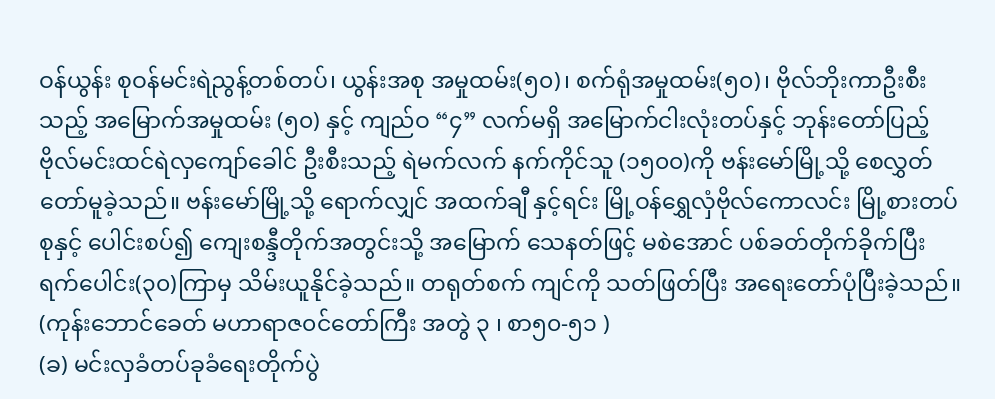ဝန်ယွန်း စုဝန်မင်းရဲညွန့်တစ်တပ်၊ ယွန်းအစု အမှုထမ်း(၅၀)၊ စက်ရုံအမှုထမ်း(၅၀)၊ ဗိုလ်ဘိုးကာဦးစီးသည့် အမြောက်အမှုထမ်း (၅၀) နှင့် ကျည်ဝ “၄” လက်မရှိ အမြောက်ငါးလုံးတပ်နှင့် ဘုန်းတော်ပြည့် ဗိုလ်မင်းထင်ရဲလှကျော်ခေါင် ဦးစီးသည့် ရဲမက်လက် နက်ကိုင်သူ (၁၅၀၀)ကို ဗန်းမော်မြို့သို့ စေလွှတ်တော်မူခဲ့သည်။ ဗန်းမော်မြို့သို့ ရောက်လျှင် အထက်ချီ နှင့်ရင်း မြို့ဝန်ရွှေလှံဗိုလ်ကောလင်း မြို့စားတပ်စုနှင့် ပေါင်းစပ်၍ ကျေးစန္ဒီတိုက်အတွင်းသို့ အမြောက် သေနတ်ဖြင့် မစဲအောင် ပစ်ခတ်တိုက်ခိုက်ပြီး ရက်ပေါင်း(၃၀)ကြာမှ သိမ်းယူနိုင်ခဲ့သည်။ တရုတ်စက် ကျင်ကို သတ်ဖြတ်ပြီး အရေးတော်ပုံပြီးခဲ့သည်။ (ကုန်းဘောင်ခေတ် မဟာရာဇ၀င်တော်ကြီး အတွဲ ၃ ၊ စာ၅၀-၅၁ )
(ခ) မင်းလှခံတပ်ခုခံရေးတိုက်ပွဲ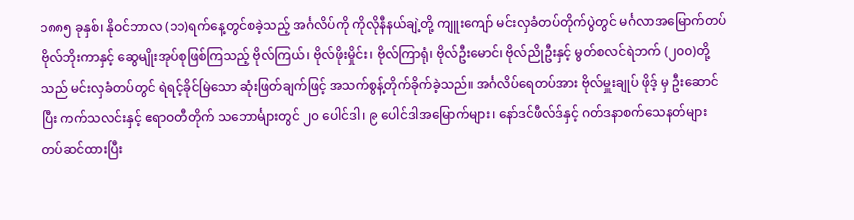၁၈၈၅ ခုနှစ်၊ နိုဝင်ဘာလ (၁၁)ရက်နေ့တွင်စခဲ့သည့် အင်္ဂလိပ်ကို ကိုလိုနီနယ်ချဲ့တို့ ကျူးကျော် မင်းလှခံတပ်တိုက်ပွဲတွင် မင်္ဂလာအမြောက်တပ် ဗိုလ်ဘိုးကာနှင့် ဆွေမျိုးအုပ်စုဖြစ်ကြသည့် ဗိုလ်ကြယ်၊ ဗိုလ်ဖိုးမှိုင်း၊ ဗိုလ်ကြာရုံ၊ ဗိုလ်ဦးမောင်၊ ဗိုလ်ညိုဦးနှင့် မွတ်စလင်ရဲဘက် (၂၀၀)တို့သည် မင်းလှခံတပ်တွင် ရဲရင့်ခိုင်မြဲသော ဆုံးဖြတ်ချက်ဖြင့် အသက်စွန့်တိုက်ခိုက်ခဲ့သည်။ အင်္ဂလိပ်ရေတပ်အား ဗိုလ်မှူးချုပ် ဖိုဒ့် မှ ဦးဆောင်ပြီး ကက်သလင်းနှင့် ဧရာဝတီတိုက် သဘောင်္များတွင် ၂၀ ပေါင်ဒါ၊ ၉ ပေါင်ဒါအမြောက်များ၊ နော်ဒင်ဖီလ်ဒ်နှင့် ဂတ်ဒနာစက်သေနတ်များ တပ်ဆင်ထားပြီး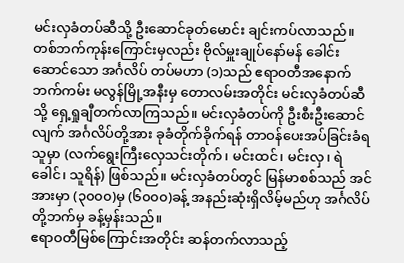မင်းလှခံတပ်ဆီသို့ ဦးဆောင်ခုတ်မောင်း ချင်းကပ်လာသည်။ တစ်ဘက်ကုန်းကြောင်းမှလည်း ဗိုလ်မှူးချုပ်နော်မန် ခေါင်းဆောင်သော အင်္ဂလိပ် တပ်မဟာ (၁)သည် ဧရာဝတီအနောက်ဘက်ကမ်း မလွန်မြို့အနီးမှ တောလမ်းအတိုင်း မင်းလှခံတပ်ဆီ သို့ ရှေ့ရှုချီတက်လာကြသည်။ မင်းလှခံတပ်ကို ဦးစီးဦးဆောင်လျက် အင်္ဂလိပ်တို့အား ခုခံတိုက်ခိုက်ရန် တာဝန်ပေးအပ်ခြင်းခံရသူမှာ (လက်ရွေးကြီးလှေသင်းတိုက်၊ မင်းထင်၊ မင်းလှ၊ ရဲခေါင်၊ သူရိန်) ဖြစ်သည်။ မင်းလှခံတပ်တွင် မြန်မာစစ်သည် အင်အားမှာ (၃၀၀၀)မှ (၆၀၀၀)ခန့် အနည်းဆုံးရှိလိမ့်မည်ဟု အင်္ဂလိပ်တို့ဘက်မှ ခန့်မှန်းသည်။
ဧရာဝတီမြစ်ကြောင်းအတိုင်း ဆန်တက်လာသည့်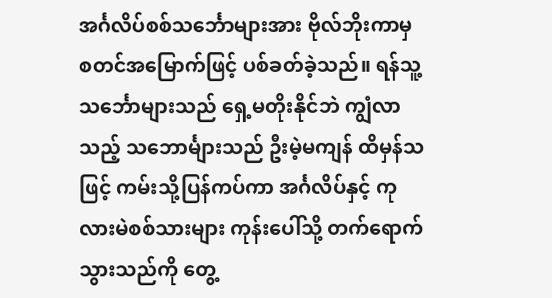အင်္ဂလိပ်စစ်သင်္ဘောများအား ဗိုလ်ဘိုးကာမှ စတင်အမြောက်ဖြင့် ပစ်ခတ်ခဲ့သည်။ ရန်သူ့သင်္ဘောများသည် ရှေ့မတိုးနိုင်ဘဲ ကျွံလာသည့် သဘောင်္များသည် ဦးမဲ့မကျန် ထိမှန်သဖြင့် ကမ်းသို့ပြန်ကပ်ကာ အင်္ဂလိပ်နှင့် ကုလားမဲစစ်သားများ ကုန်းပေါ်သို့ တက်ရောက်သွားသည်ကို တွေ့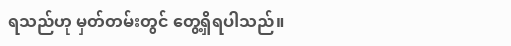ရသည်ဟု မှတ်တမ်းတွင် တွေ့ရှိရပါသည်။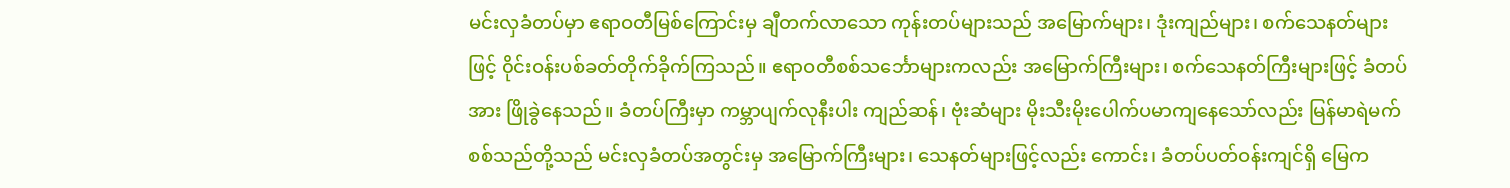မင်းလှခံတပ်မှာ ဧရာဝတီမြစ်ကြောင်းမှ ချီတက်လာသော ကုန်းတပ်များသည် အမြောက်များ၊ ဒုံးကျည်များ၊ စက်သေနတ်များဖြင့် ၀ိုင်းဝန်းပစ်ခတ်တိုက်ခိုက်ကြသည်။ ဧရာဝတီစစ်သင်္ဘောများကလည်း အမြောက်ကြီးများ၊ စက်သေနတ်ကြီးများဖြင့် ခံတပ်အား ဖြိုခွဲနေသည်။ ခံတပ်ကြီးမှာ ကမ္ဘာပျက်လုနီးပါး ကျည်ဆန်၊ ဗုံးဆံများ မိုးသီးမိုးပေါက်ပမာကျနေသော်လည်း မြန်မာရဲမက် စစ်သည်တို့သည် မင်းလှခံတပ်အတွင်းမှ အမြောက်ကြီးများ၊ သေနတ်များဖြင့်လည်း ကောင်း၊ ခံတပ်ပတ်ဝန်းကျင်ရှိ မြေက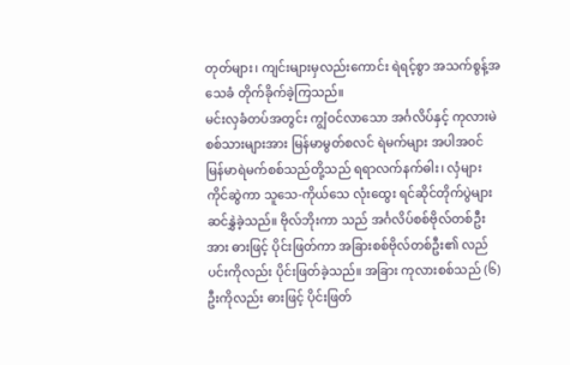တုတ်များ၊ ကျင်းများမှလည်းကောင်း ရဲရင့်စွာ အသက်စွန့်အသေခံ တိုက်ခိုက်ခဲ့ကြသည်။
မင်းလှခံတပ်အတွင်း ကျွံဝင်လာသော အင်္ဂလိပ်နှင့် ကုလားမဲစစ်သားများအား မြန်မာမွတ်စလင် ရဲမက်များ အပါအ၀င် မြန်မာရဲမက်စစ်သည်တို့သည် ရရာလက်နက်ဓါး၊ လှံများ ကိုင်ဆွဲကာ သူသေ-ကိုယ်သေ လုံးထွေး ရင်ဆိုင်တိုက်ပွဲများ ဆင်နွှဲခဲ့သည်။ ဗိုလ်ဘိုးကာ သည် အင်္ဂလိပ်စစ်ဗိုလ်တစ်ဦးအား ဓားဖြင့် ပိုင်းဖြတ်ကာ အခြားစစ်ဗိုလ်တစ်ဦး၏ လည်ပင်းကိုလည်း ပိုင်းဖြတ်ခဲ့သည်။ အခြား ကုလားစစ်သည် (၆)ဦးကိုလည်း ဓားဖြင့် ပိုင်းဖြတ်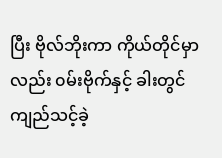ပြီး ဗိုလ်ဘိုးကာ ကိုယ်တိုင်မှာလည်း ၀မ်းဗိုက်နှင့် ခါးတွင် ကျည်သင့်ခဲ့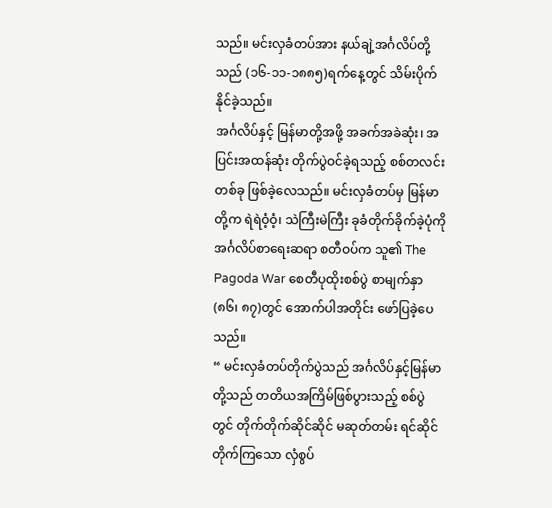သည်။ မင်းလှခံတပ်အား နယ်ချဲ့အင်္ဂလိပ်တို့သည် (၁၆-၁၁-၁၈၈၅)ရက်နေ့တွင် သိမ်းပိုက်နိုင်ခဲ့သည်။
အင်္ဂလိပ်နှင့် မြန်မာတို့အဖို့ အခက်အခဲဆုံး၊ အပြင်းအထန်ဆုံး တိုက်ပွဲဝင်ခဲ့ရသည့် စစ်တလင်း တစ်ခု ဖြစ်ခဲ့လေသည်။ မင်းလှခံတပ်မှ မြန်မာတို့က ရဲရဲဝံ့ဝံ့၊ သဲကြီးမဲကြီး ခုခံတိုက်ခိုက်ခဲ့ပုံကို အင်္ဂလိပ်စာရေးဆရာ စတီဝပ်က သူ၏ The Pagoda War စေတီပုထိုးစစ်ပွဲ စာမျက်နှာ (၈၆၊ ၈၇)တွင် အောက်ပါအတိုင်း ဖော်ပြခဲ့ပေသည်။
“ မင်းလှခံတပ်တိုက်ပွဲသည် အင်္ဂလိပ်နှင့်မြန်မာတို့သည် တတိယအကြိမ်ဖြစ်ပွားသည့် စစ်ပွဲတွင် တိုက်တိုက်ဆိုင်ဆိုင် မဆုတ်တမ်း ရင်ဆိုင်တိုက်ကြသော လှံစွပ်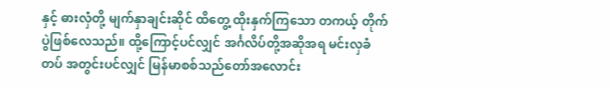နှင့် ဓားလှံတို့ မျက်နှာချင်းဆိုင် ထိတွေ့ ထိုးနှက်ကြသော တကယ့် တိုက်ပွဲဖြစ်လေသည်။ ထို့ကြောင့်ပင်လျှင် အင်္ဂလိပ်တို့အဆိုအရ မင်းလှခံတပ် အတွင်းပင်လျှင် မြန်မာစစ်သည်တော်အလောင်း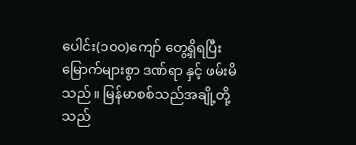ပေါင်း(၁၀၀)ကျော် တွေ့ရှိရပြီး မြောက်များစွာ ဒဏ်ရာ နှင့် ဖမ်းမိသည်။ မြန်မာစစ်သည်အချို့တို့သည်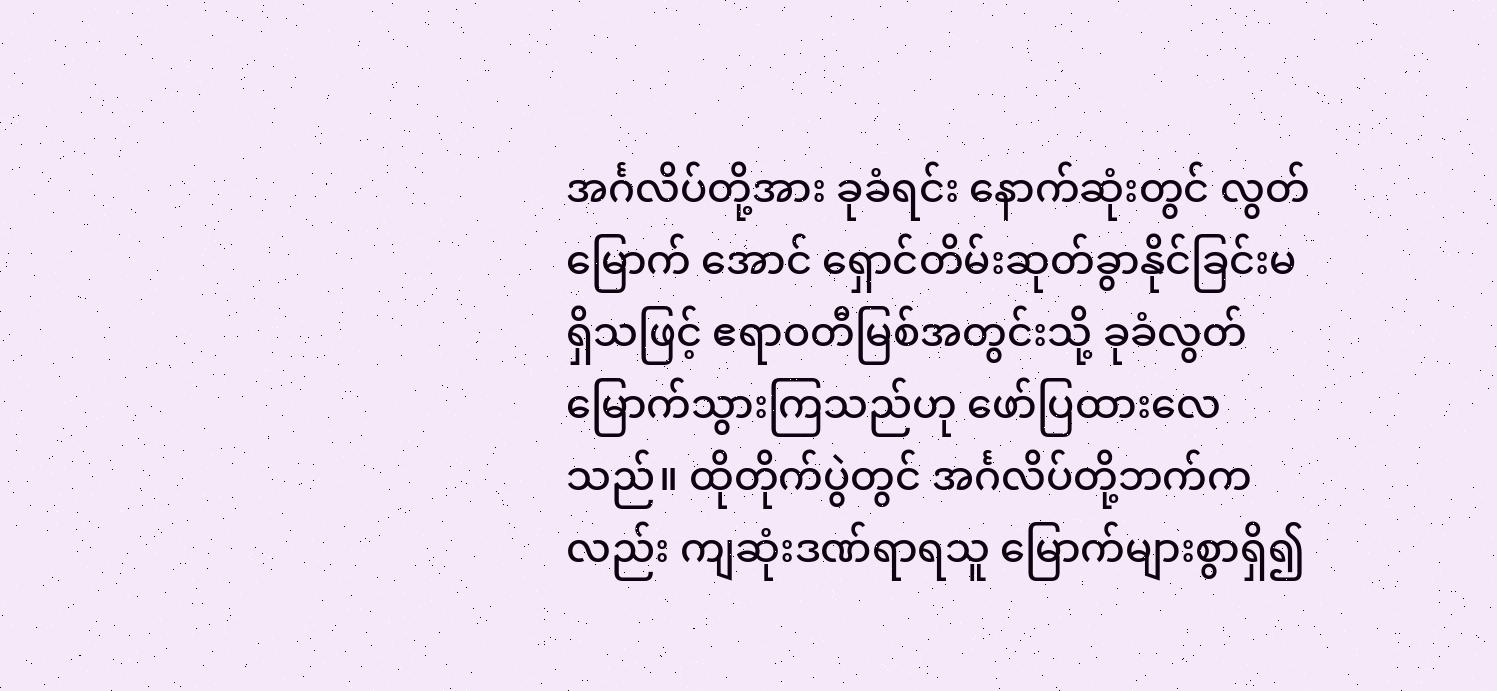အင်္ဂလိပ်တို့အား ခုခံရင်း နောက်ဆုံးတွင် လွတ်မြောက် အောင် ရှောင်တိမ်းဆုတ်ခွာနိုင်ခြင်းမရှိသဖြင့် ဧရာဝတီမြစ်အတွင်းသို့ ခုခံလွတ်မြောက်သွားကြသည်ဟု ဖော်ပြထားလေသည်။ ထိုတိုက်ပွဲတွင် အင်္ဂလိပ်တို့ဘက်ကလည်း ကျဆုံးဒဏ်ရာရသူ မြောက်များစွာရှိ၍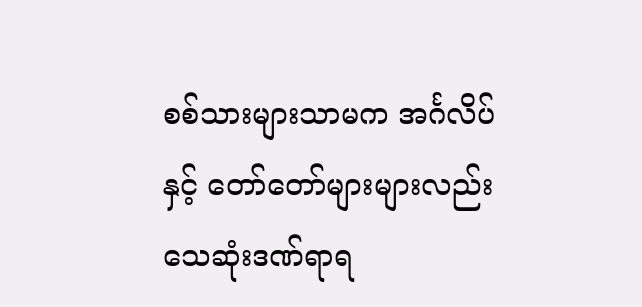စစ်သားများသာမက အင်္ဂလိပ်နှင့် တော်တော်များများလည်း သေဆုံးဒဏ်ရာရ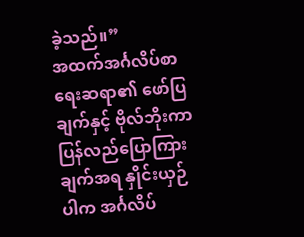ခဲ့သည်။”
အထက်အင်္ဂလိပ်စာရေးဆရာ၏ ဖော်ပြချက်နှင့် ဗိုလ်ဘိုးကာ ပြန်လည်ပြောကြားချက်အရ နှိုင်းယှဉ်ပါက အင်္ဂလိပ်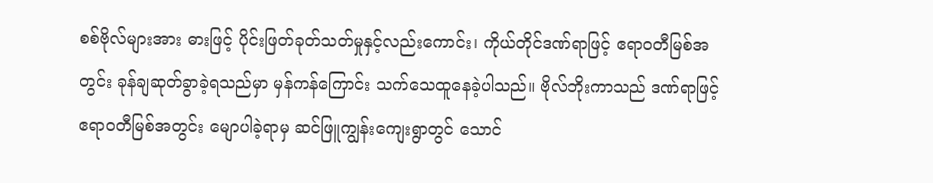စစ်ဗိုလ်များအား ဓားဖြင့် ပိုင်းဖြတ်ခုတ်သတ်မှုနှင့်လည်းကောင်း၊ ကိုယ်တိုင်ဒဏ်ရာဖြင့် ဧရာဝတီမြစ်အတွင်း ခုန်ချဆုတ်ခွာခဲ့ရသည်မှာ မှန်ကန်ကြောင်း သက်သေထူနေခဲ့ပါသည်။ ဗိုလ်ဘိုးကာသည် ဒဏ်ရာဖြင့် ဧရာဝတီမြစ်အတွင်း မျောပါခဲ့ရာမှ ဆင်ဖြူကျွန်းကျေးရွာတွင် သောင်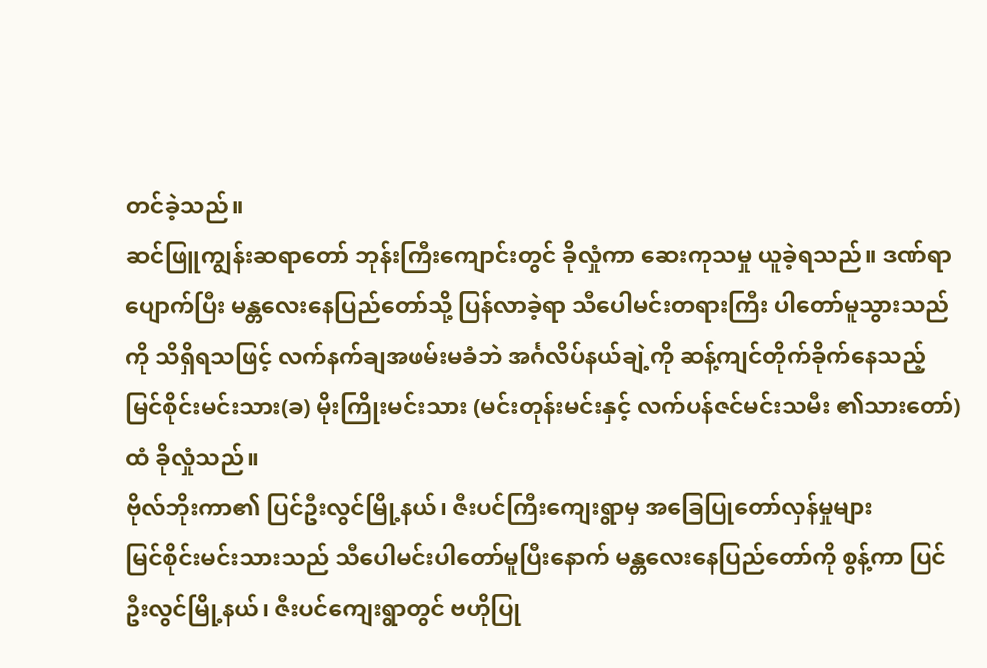တင်ခဲ့သည်။
ဆင်ဖြူကျွန်းဆရာတော် ဘုန်းကြီးကျောင်းတွင် ခိုလှုံကာ ဆေးကုသမှု ယူခဲ့ရသည်။ ဒဏ်ရာပျောက်ပြီး မန္တလေးနေပြည်တော်သို့ ပြန်လာခဲ့ရာ သီပေါမင်းတရားကြီး ပါတော်မူသွားသည်ကို သိရှိရသဖြင့် လက်နက်ချအဖမ်းမခံဘဲ အင်္ဂလိပ်နယ်ချဲ့ကို ဆန့်ကျင်တိုက်ခိုက်နေသည့် မြင်စိုင်းမင်းသား(ခ) မိုးကြိုးမင်းသား (မင်းတုန်းမင်းနှင့် လက်ပန်ဇင်မင်းသမီး ၏သားတော်) ထံ ခိုလှုံသည်။
ဗိုလ်ဘိုးကာ၏ ပြင်ဦးလွင်မြို့နယ်၊ ဇီးပင်ကြီးကျေးရွာမှ အခြေပြုတော်လှန်မှုများ
မြင်စိုင်းမင်းသားသည် သီပေါမင်းပါတော်မူပြီးနောက် မန္တလေးနေပြည်တော်ကို စွန့်ကာ ပြင်ဦးလွင်မြို့နယ်၊ ဇီးပင်ကျေးရွာတွင် ဗဟိုပြု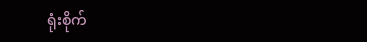ရုံးစိုက်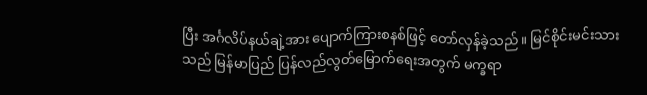ပြီး အင်္ဂလိပ်နယ်ချဲ့အား ပျောက်ကြားစနစ်ဖြင့် တော်လှန်ခဲ့သည်။ မြင်စိုင်းမင်းသားသည် မြန်မာပြည် ပြန်လည်လွတ်မြောက်ရေးအတွက် မက္ခရာ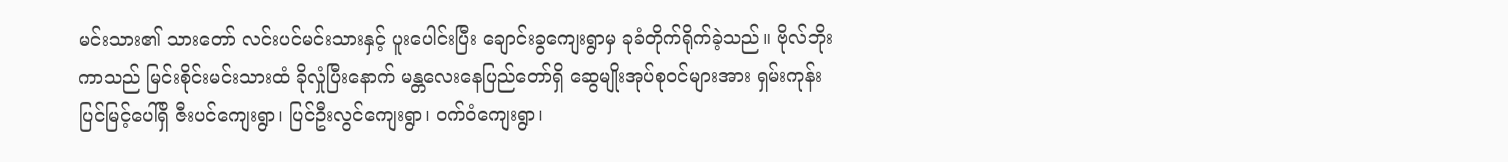မင်းသား၏ သားတော် လင်းပင်မင်းသားနှင့် ပူးပေါင်းပြီး ချောင်းခွကျေးရွာမှ ခုခံတိုက်ရိုက်ခဲ့သည်။ ဗိုလ်ဘိုးကာသည် မြင်းစိုင်းမင်းသားထံ ခိုလှုံပြီးနောက် မန္တလေးနေပြည်တော်ရှိ ဆွေမျိုးအုပ်စုဝင်များအား ရှမ်းကုန်းပြင်မြင့်ပေါ်ရှိ ဇီးပင်ကျေးရွာ၊ ပြင်ဦးလွင်ကျေးရွာ၊ ၀က်ဝံကျေးရွာ၊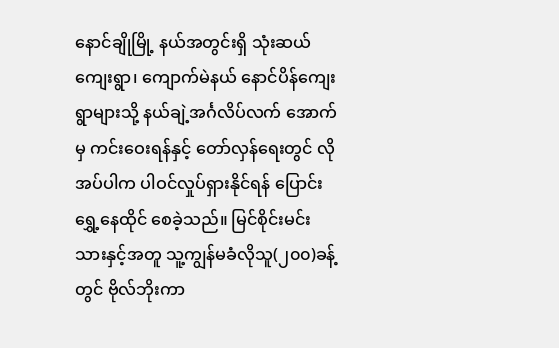နောင်ချိုမြို့ နယ်အတွင်းရှိ သုံးဆယ်ကျေးရွာ၊ ကျောက်မဲနယ် နောင်ပိန်ကျေးရွာများသို့ နယ်ချဲ့အင်္ဂလိပ်လက် အောက်မှ ကင်းဝေးရန်နှင့် တော်လှန်ရေးတွင် လိုအပ်ပါက ပါဝင်လှုပ်ရှားနိုင်ရန် ပြောင်းရွှေ့နေထိုင် စေခဲ့သည်။ မြင်စိုင်းမင်းသားနှင့်အတူ သူ့ကျွန်မခံလိုသူ(၂၀၀)ခန့်တွင် ဗိုလ်ဘိုးကာ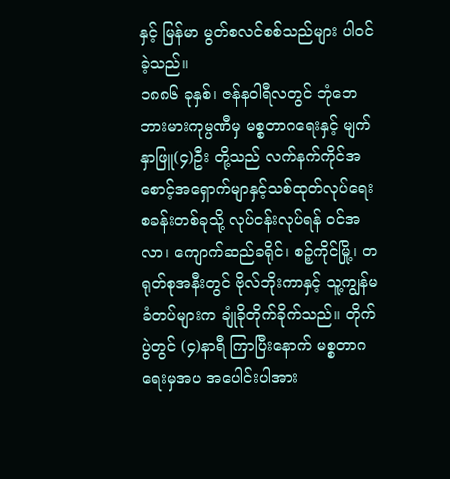နှင့် မြန်မာ မွတ်စလင်စစ်သည်များ ပါဝင်ခဲ့သည်။
၁၈၈၆ ခုနှစ်၊ ဇန်န၀ါရီလတွင် ဘုံဘေဘားမားကုမ္ပဏီမှ မစ္စတာဂရေးနှင့် မျက်နှာဖြူ(၄)ဦး တို့သည် လက်နက်ကိုင်အစောင့်အရှောက်မျာနှင့်သစ်ထုတ်လုပ်ရေးစခန်းတစ်ခုသို့ လုပ်ငန်းလုပ်ရန် ၀င်အလာ၊ ကျောက်ဆည်ခရိုင်၊ စဉ့်ကိုင်မြို့၊ တရုတ်စုအနီးတွင် ဗိုလ်ဘိုးကာနှင့် သူ့ကျွန်မခံတပ်များက ချုံခိုတိုက်ခိုက်သည်။ တိုက်ပွဲတွင် (၄)နာရီ ကြာပြီးနောက် မစ္စတာဂရေးမှအပ အပေါင်းပါအား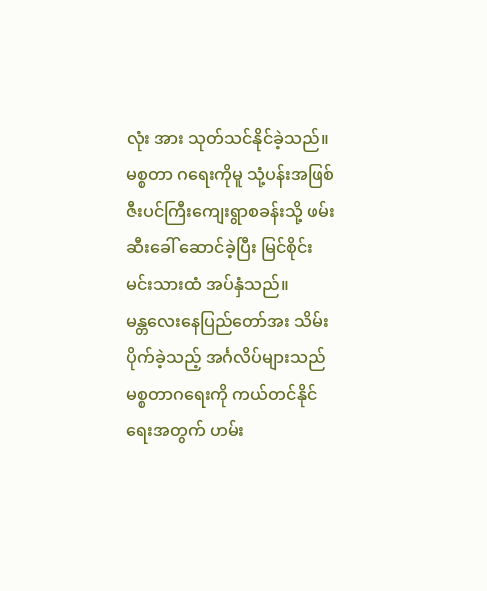လုံး အား သုတ်သင်နိုင်ခဲ့သည်။ မစ္စတာ ဂရေးကိုမူ သုံ့ပန်းအဖြစ် ဇီးပင်ကြီးကျေးရွာစခန်းသို့ ဖမ်းဆီးခေါ် ဆောင်ခဲ့ပြီး မြင်စိုင်းမင်းသားထံ အပ်နှံသည်။
မန္တလေးနေပြည်တော်အး သိမ်းပိုက်ခဲ့သည့် အင်္ဂလိပ်များသည် မစ္စတာဂရေးကို ကယ်တင်နိုင် ရေးအတွက် ဟမ်း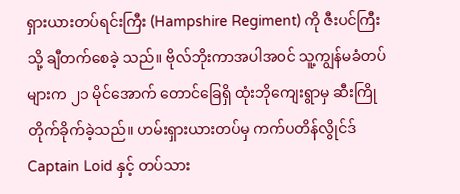ရှားယားတပ်ရင်းကြီး (Hampshire Regiment) ကို ဇီးပင်ကြီးသို့ ချီတက်စေခဲ့ သည်။ ဗိုလ်ဘိုးကာအပါအ၀င် သူ့ကျွန်မခံတပ်များက ၂၁ မိုင်အောက် တောင်ခြေရှိ ထုံးဘိုကျေးရွာမှ ဆီးကြိုတိုက်ခိုက်ခဲ့သည်။ ဟမ်းရှားယားတပ်မှ ကက်ပတိန်လွိုင်ဒ် Captain Loid နှင့် တပ်သား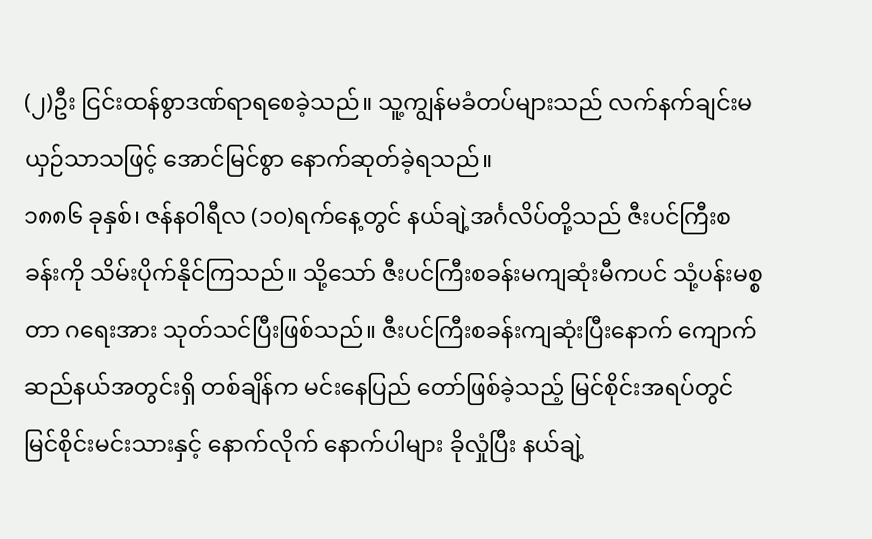(၂)ဦး ငြင်းထန်စွာဒဏ်ရာရစေခဲ့သည်။ သူ့ကျွန်မခံတပ်များသည် လက်နက်ချင်းမယှဉ်သာသဖြင့် အောင်မြင်စွာ နောက်ဆုတ်ခဲ့ရသည်။
၁၈၈၆ ခုနှစ်၊ ဇန်န၀ါရီလ (၁၀)ရက်နေ့တွင် နယ်ချဲ့အင်္ဂလိပ်တို့သည် ဇီးပင်ကြီးစခန်းကို သိမ်းပိုက်နိုင်ကြသည်။ သို့သော် ဇီးပင်ကြီးစခန်းမကျဆုံးမီကပင် သုံ့ပန်းမစ္စတာ ဂရေးအား သုတ်သင်ပြီးဖြစ်သည်။ ဇီးပင်ကြီးစခန်းကျဆုံးပြီးနောက် ကျောက်ဆည်နယ်အတွင်းရှိ တစ်ချိန်က မင်းနေပြည် တော်ဖြစ်ခဲ့သည့် မြင်စိုင်းအရပ်တွင် မြင်စိုင်းမင်းသားနှင့် နောက်လိုက် နောက်ပါများ ခိုလှုံပြီး နယ်ချဲ့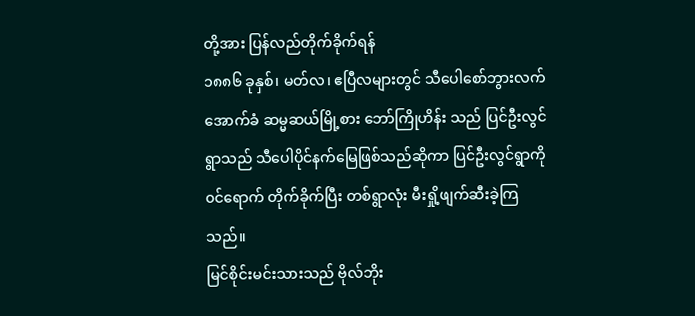တို့အား ပြန်လည်တိုက်ခိုက်ရန်
၁၈၈၆ ခုနှစ်၊ မတ်လ၊ ဧပြီလများတွင် သီပေါစော်ဘွားလက်အောက်ခံ ဆမ္မဆယ်မြို့စား ဘော်ကြိုဟိန်း သည် ပြင်ဦးလွင်ရွာသည် သီပေါပိုင်နက်မြေဖြစ်သည်ဆိုကာ ပြင်ဦးလွင်ရွာကို ၀င်ရောက် တိုက်ခိုက်ပြီး တစ်ရွာလုံး မီးရှို့ဖျက်ဆီးခဲ့ကြသည်။
မြင်စိုင်းမင်းသားသည် ဗိုလ်ဘိုး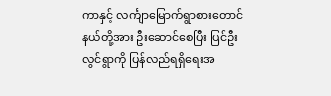ကာနှင့် လင်္ကျာမြောက်ရွာစားတောင်နယ်တို့အား ဦးဆောင်စေပြီး ပြင်ဦးလွင်ရွာကို ပြန်လည်ရရှိရေးအ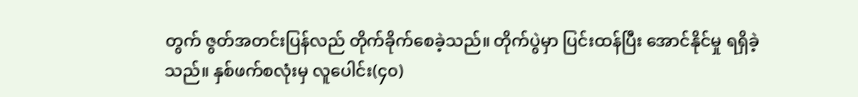တွက် ဇွတ်အတင်းပြန်လည် တိုက်ခိုက်စေခဲ့သည်။ တိုက်ပွဲမှာ ပြင်းထန်ပြီး အောင်နိုင်မှု ရရှိခဲ့သည်။ နှစ်ဖက်စလုံးမှ လူပေါင်း(၄၀)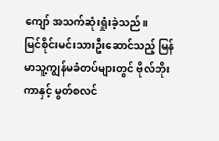ကျော် အသက်ဆုံးရှုံးခဲ့သည်။
မြင်စိုင်းမင်းသားဦးဆောင်သည့် မြန်မာသူ့ကျွန်မခံတပ်များတွင် ဗိုလ်ဘိုးကာနှင့် မွတ်စလင်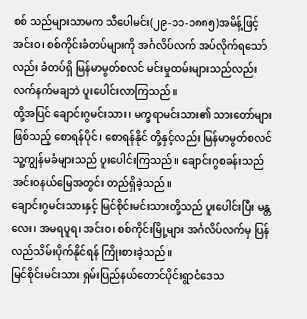စစ် သည်များသာမက သီပေါမင်း(၂၉-၁၁-၁၈၈၅)အမိန့်ဖြင့် အင်းဝ၊ စစ်ကိုင်းခံတပ်များကို အင်္ဂလိပ်လက် အပ်လိုက်ရသော်လည်း ခံတပ်ရှိ မြန်မာမွတ်စလင် မင်းမှုထမ်းများသည်လည်း လက်နက်မချဘဲ ပူးပေါင်းလာကြသည်။
ထို့အပြင် ချောင်းဂွမင်းသား၊ မက္ခရာမင်းသား၏ သားတော်များဖြစ်သည့် စောရန်ပိုင်၊ စောရန်နိုင် တို့နှင့်လည်း မြန်မာမွတ်စလင် သူ့ကျွန်မခံများသည် ပူးပေါင်းကြသည်။ ချောင်းဂွစခန်းသည် အင်းဝနယ်မြေအတွင်း တည်ရှိခဲ့သည်။
ချောင်းဂွမင်းသားနှင့် မြင်စိုင်းမင်းသားတို့သည် ပူးပေါင်းပြီး မန္တလေး၊ အမရပူရ၊ အင်းဝ၊ စစ်ကိုင်းမြို့များ အင်္ဂလိပ်လက်မှ ပြန်လည်သိမ်းပိုက်နိုင်ရန် ကြိုးစားခဲ့သည်။
မြင်စိုင်းမင်းသား ရှမ်းပြည်နယ်တောင်ပိုင်းရွာငံဒေသ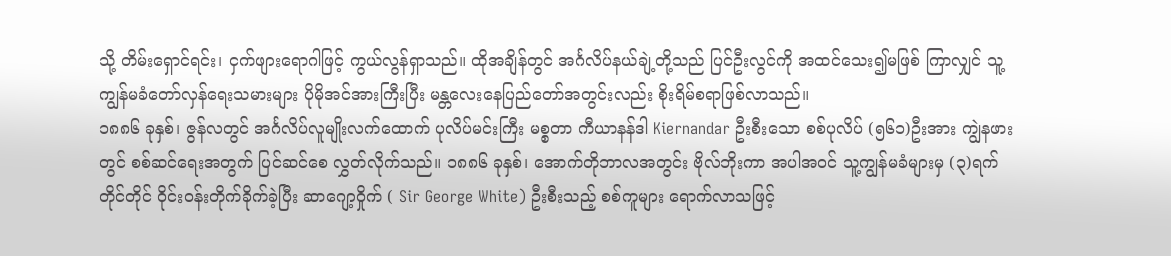သို့ တိမ်းရှောင်ရင်း၊ ငှက်ဖျားရောဂါဖြင့် ကွယ်လွန်ရှာသည်။ ထိုအချိန်တွင် အင်္ဂလိပ်နယ်ချဲ့တို့သည် ပြင်ဦးလွင်ကို အထင်သေး၍မဖြစ် ကြာလျှင် သူ့ကျွန်မခံတော်လှန်ရေးသမားများ ပိုမိုအင်အားကြီးပြီး မန္တလေးနေပြည်တော်အတွင်းလည်း စိုးရိမ်စရာဖြစ်လာသည်။
၁၈၈၆ ခုနှစ်၊ ဇွန်လတွင် အင်္ဂလိပ်လူမျိုးလက်ထောက် ပုလိပ်မင်းကြီး မစ္စတာ ကီယာနန်ဒါ Kiernandar ဦးစီးသော စစ်ပုလိပ် (၅၆၁)ဦးအား ကျွဲနဖားတွင် စစ်ဆင်ရေးအတွက် ပြင်ဆင်စေ လွှတ်လိုက်သည်။ ၁၈၈၆ ခုနှစ်၊ အောက်တိုဘာလအတွင်း ဗိုလ်ဘိုးကာ အပါအ၀င် သူ့ကျွန်မခံများမှ (၃)ရက်တိုင်တိုင် ၀ိုင်းဝန်းတိုက်ခိုက်ခဲ့ပြီး ဆာဂျော့ဝှိုက် ( Sir George White) ဦးစီးသည့် စစ်ကူများ ရောက်လာသဖြင့်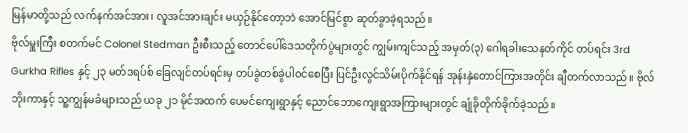မြန်မာတို့သည် လက်နက်အင်အား၊ လူအင်အားချင်း မယှဉ်နိုင်တော့ဘဲ အောင်မြင်စွာ ဆုတ်ခွာခဲ့ရသည်။
ဗိုလ်မှူးကြီး စတက်မင် Colonel Stedman ဦးစီးသည့် တောင်ပေါ်ဒေသတိုက်ပွဲများတွင် ကျွမ်းကျင်သည့် အမှတ်(၃) ဂေါရခါးသေနတ်ကိုင် တပ်ရင်း 3rd Gurkha Rifles နှင့် ၂၃ မတ်ဒရပ်စ် ခြေလျင်တပ်ရင်းမှ တပ်ခွဲတစ်ခွဲပါဝင်စေပြီး ပြင်ဦးလွင်သိမ်းပိုက်နိုင်ရန် အုန်းနှဲတောင်ကြားအတိုင်း ချီတက်လာသည်။ ဗိုလ်ဘိုးကာနှင့် သူ့ကျွန်မခံများသည် ယခု ၂၁ မိုင်အထက် ပေမင်ကျေးရွာနှင့် ညောင်ဘောကျေးရွာအကြားများတွင် ချုံခိုတိုက်ခိုက်ခဲ့သည်။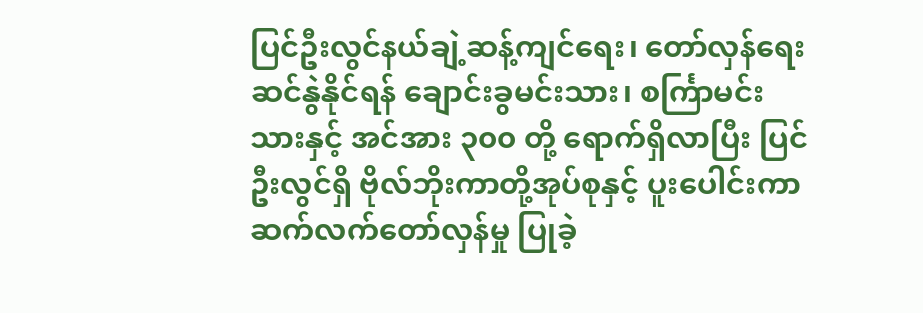ပြင်ဦးလွင်နယ်ချဲ့ဆန့်ကျင်ရေး၊ တော်လှန်ရေးဆင်နွဲနိုင်ရန် ချောင်းခွမင်းသား၊ စင်္ကြာမင်းသားနှင့် အင်အား ၃၀၀ တို့ ရောက်ရှိလာပြီး ပြင်ဦးလွင်ရှိ ဗိုလ်ဘိုးကာတို့အုပ်စုနှင့် ပူးပေါင်းကာ ဆက်လက်တော်လှန်မှု ပြုခဲ့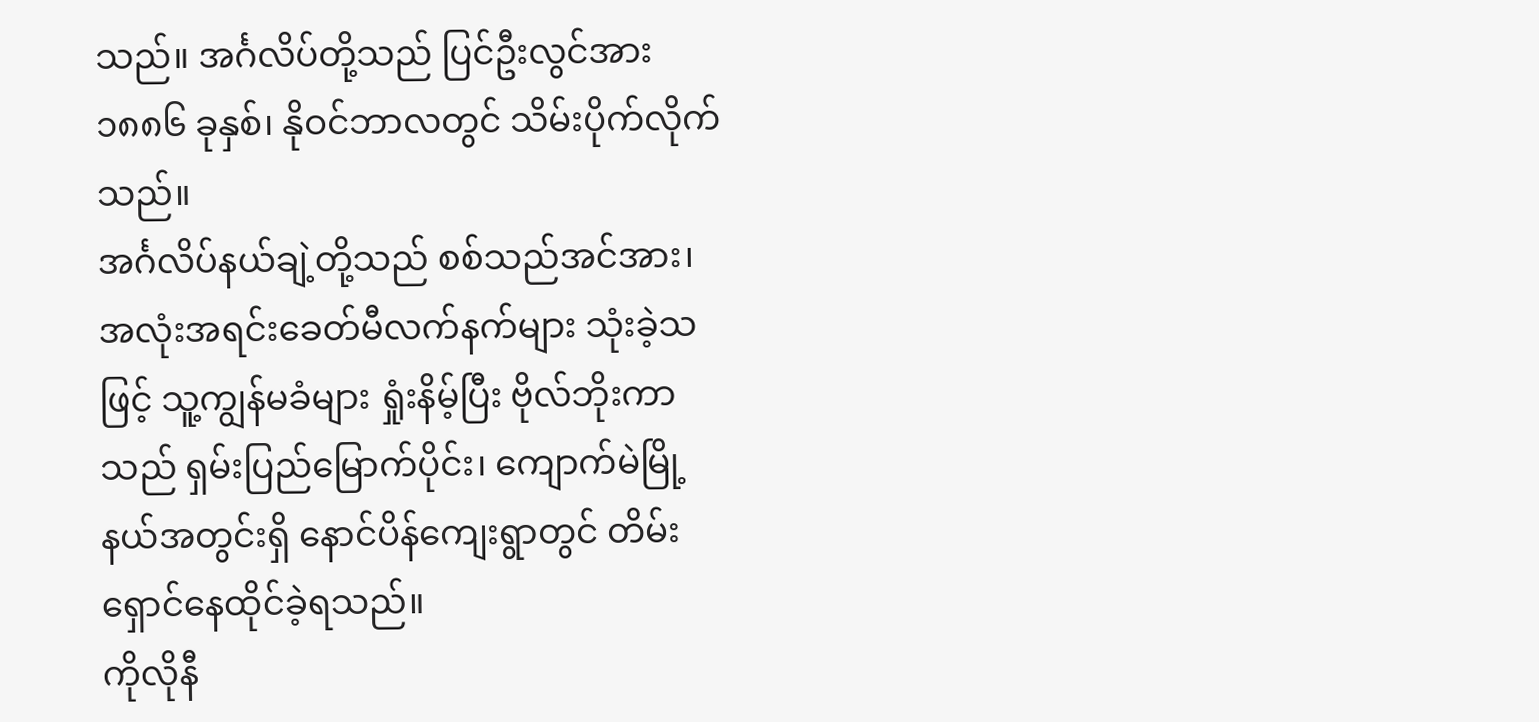သည်။ အင်္ဂလိပ်တို့သည် ပြင်ဦးလွင်အား ၁၈၈၆ ခုနှစ်၊ နိုဝင်ဘာလတွင် သိမ်းပိုက်လိုက်သည်။
အင်္ဂလိပ်နယ်ချဲ့တို့သည် စစ်သည်အင်အား၊ အလုံးအရင်းခေတ်မီလက်နက်များ သုံးခဲ့သဖြင့် သူ့ကျွန်မခံများ ရှုံးနိမ့်ပြီး ဗိုလ်ဘိုးကာသည် ရှမ်းပြည်မြောက်ပိုင်း၊ ကျောက်မဲမြို့နယ်အတွင်းရှိ နောင်ပိန်ကျေးရွာတွင် တိမ်းရှောင်နေထိုင်ခဲ့ရသည်။
ကိုလိုနီ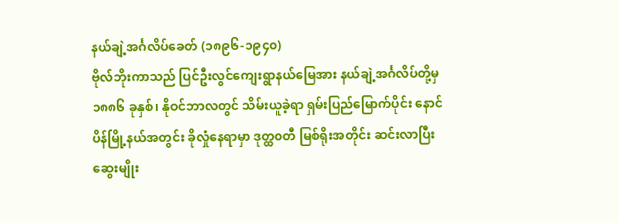နယ်ချဲ့အင်္ဂလိပ်ခေတ် (၁၈၉၆-၁၉၄၀)
ဗိုလ်ဘိုးကာသည် ပြင်ဦးလွင်ကျေးရွာနယ်မြေအား နယ်ချဲ့အင်္ဂလိပ်တို့မှ ၁၈၈၆ ခုနှစ်၊ နိုဝင်ဘာလတွင် သိမ်းယူခဲ့ရာ ရှမ်းပြည်မြောက်ပိုင်း နောင်ပိန်မြို့နယ်အတွင်း ခိုလှုံနေရာမှာ ဒုတ္ထ၀တီ မြစ်ရိုးအတိုင်း ဆင်းလာပြီး ဆွေးမျိုး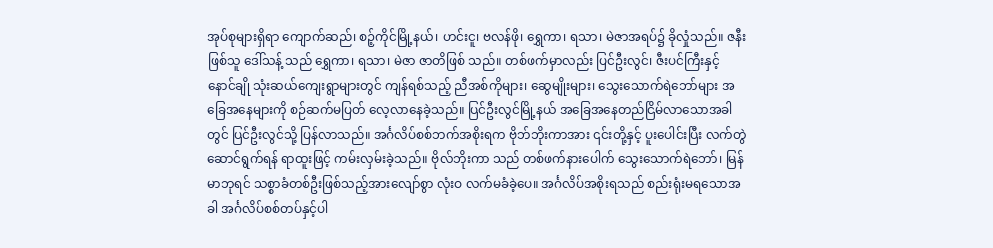အုပ်စုများရှိရာ ကျောက်ဆည်၊ စဉ့်ကိုင်မြို့နယ်၊ ဟင်းငူ၊ ဗလန်ဖို၊ ရွှေကာ၊ ရသာ၊ မဲဇာအရပ်၌ ခိုလှုံသည်။ ဇနီးဖြစ်သူ ဒေါ်သန့် သည် ရွှေကာ၊ ရသာ၊ မဲဇာ ဇာတိဖြစ် သည်။ တစ်ဖက်မှာလည်း ပြင်ဦးလွင်၊ ဇီးပင်ကြီးနှင့် နောင်ချို သုံးဆယ်ကျေးရွာများတွင် ကျန်ရစ်သည့် ညီအစ်ကိုများ၊ ဆွေမျိုးများ၊ သွေးသောက်ရဲဘော်များ အခြေအနေများကို စဉ်ဆက်မပြတ် လေ့လာနေခဲ့သည်။ ပြင်ဦးလွင်မြို့နယ် အခြေအနေတည်ငြိမ်လာသောအခါတွင် ပြင်ဦးလွင်သို့ ပြန်လာသည်။ အင်္ဂလိပ်စစ်ဘက်အစိုးရက ဗိုဘ်ဘိုးကာအား ၎င်းတို့နှင့် ပူးပေါင်းပြီး လက်တွဲဆောင်ရွက်ရန် ရာထူးဖြင့် ကမ်းလှမ်းခဲ့သည်။ ဗိုလ်ဘိုးကာ သည် တစ်ဖက်နားပေါက် သွေးသောက်ရဲဘော်၊ မြန်မာဘုရင် သစ္စာခံတစ်ဦးဖြစ်သည့်အားလျော်စွာ လုံးဝ လက်မခံခဲ့ပေ။ အင်္ဂလိပ်အစိုးရသည် စည်းရုံးမရသောအခါ အင်္ဂလိပ်စစ်တပ်နှင့်ပါ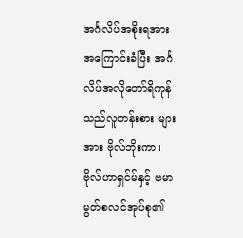အင်္ဂလိပ်အစိုးရအား အကြောင်းခံပြီး အင်္ဂလိပ်အလိုတော်ရိကုန်သည်လူတန်းစား များအား ဗိုလ်ဘိုးကာ၊ ဗိုလ်ဟာရှင်မ်နှင့် ဗမာမွတ်စလင်အုပ်စု၏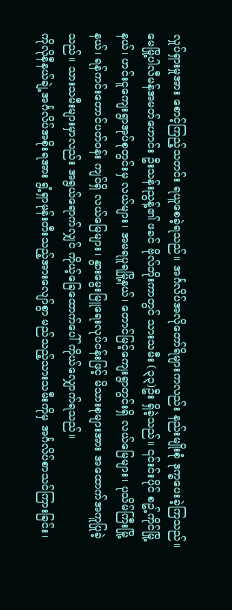လှုပ်ရှားမှုအား စောင့်ကြည့်သတင်း ရယူစေခဲ့ရသည်။ အင်္ဂလိပ်အလိုတော်ရိများကလည်း နည်းမျိုးစုံ ဒုက္ခပေးခဲ့ကြသည်။
မေမြို့ပါလီမန်အမတ်ဟောင်း ဦးသန်းညွန့်၏ ဖခင် ဗိုလ်ဘိုးကာတွင် သားသမီး (၃၃)ဦး ရှိခဲ့သည်။ ၎င်းင်းပိုင် စဥ့်ကိုင်မြို့နယ်၊ ဟင်းငူကျေးရွာအုပ်စုတွင်းမှ လယ်များ၊ အမရပူရမြို့နယ်၊ တောင်မြင့်ကျေးရွာတွင်းရှိ လယ်မြေများ၊ ပုသိမ်ကြီးမြို့နယ်၊ ရန်ကင်းတောင်ပတ်ဝန်း ကျင်ရှိ လယ်မြေများ၊ နွားမွေးမြူရေးလုပ်ငန်းဖြင့် မိသားစုများအား အထောက်အကူပြုခဲ့သည်။ သားသမီးများမှာလည်း အရွယ်ရောက်လျှင် ကိုယ့်ခြေထောက်ပေါ် ကိုယ်လျှောက်ရသည်။
ကိုလိုနီနယ်ချဲ့အင်္ဂလိပ်အစိုးရအား ရွံ့ရှာမုန်းတီးသည့်အားလျော်စွာ မည်သည့်သားသမီးကိုမှ အင်္ဂလိပ်စာသင်ကြားခြင်း၊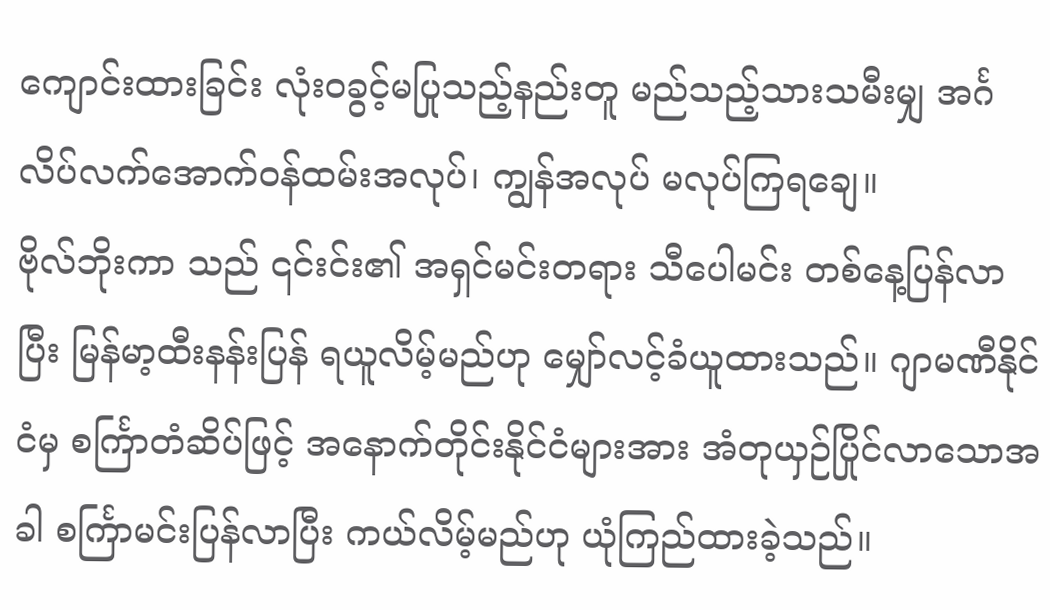ကျောင်းထားခြင်း လုံးဝခွင့်မပြုသည့်နည်းတူ မည်သည့်သားသမီးမျှ အင်္ဂလိပ်လက်အောက်ဝန်ထမ်းအလုပ်၊ ကျွန်အလုပ် မလုပ်ကြရချေ။
ဗိုလ်ဘိုးကာ သည် ၎င်းင်း၏ အရှင်မင်းတရား သီပေါမင်း တစ်နေ့ပြန်လာပြီး မြန်မာ့ထီးနန်းပြန် ရယူလိမ့်မည်ဟု မျှော်လင့်ခံယူထားသည်။ ဂျာမဏီနိုင်ငံမှ စင်္ကြာတံဆိပ်ဖြင့် အနောက်တိုင်းနိုင်ငံများအား အံတုယှဉ်ပြိုင်လာသောအခါ စင်္ကြာမင်းပြန်လာပြီး ကယ်လိမ့်မည်ဟု ယုံကြည်ထားခဲ့သည်။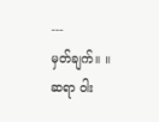---
မှတ်ချက်။ ။ ဆရာ ၀ါး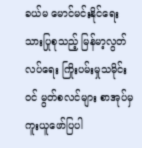ခယ်မ မောင်မင်းနိုင်ရေးသားပြုစုသည့် မြန်မာ့လွတ်လပ်ရေး ကြိုးပမ်းမှုသမိုင်းဝင် မွတ်စလင်များ စာအုပ်မှ ကူးယူဖော်ပြပါ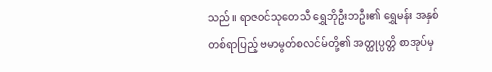သည်။ ရာဇ၀င်သုတေသီ ရွှေဘိုဦးဘဦး၏ ရွှေမန်း အနှစ်တစ်ရာပြည့် ဗမာမွတ်စလင်မ်တို့၏ အတ္ထုပ္ပတ္တိ စာအုပ်မှ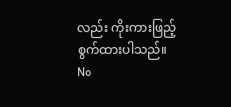လည်း ကိုးကားဖြည့်စွက်ထားပါသည်။
No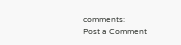comments:
Post a Comment